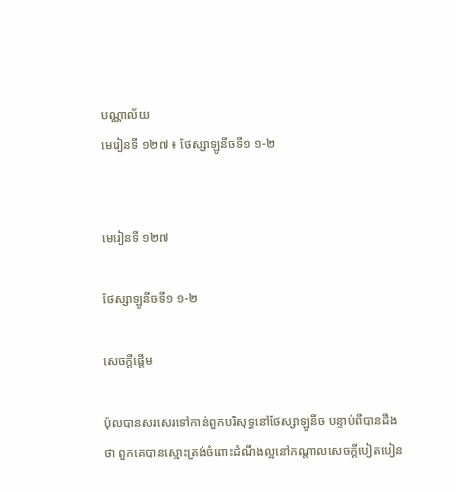បណ្ណាល័យ
មេរៀនទី ១២៧ ៖ ថែស្សាឡូនីចទី១ ១-២


មេរៀនទី ១២៧

ថែស្សាឡូនីចទី១ ១-២

សេចក្ដីផ្ដើម

ប៉ុលបានសរសេរទៅកាន់ពួកបរិសុទ្ធនៅថែស្សាឡូនីច បន្ទាប់ពីបានដឹងថា ពួកគេបានស្មោះត្រង់ចំពោះដំណឹងល្អនៅកណ្ដាលសេចក្ដីបៀតបៀន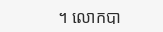។ លោកបា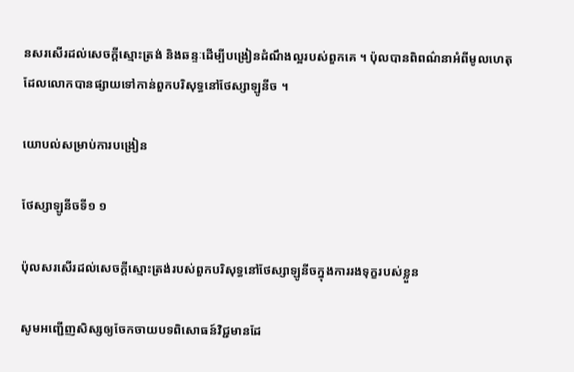នសរសើរដល់សេចក្ដីស្មោះត្រង់ និងឆន្ទៈដើម្បីបង្រៀនដំណឹងល្អរបស់ពួកគេ ។ ប៉ុលបានពិពណ៌នាអំពីមូលហេតុ ដែលលោកបានផ្សាយទៅកាន់ពួកបរិសុទ្ធនៅថែស្សាឡូនីច ។

យោបល់សម្រាប់ការបង្រៀន

ថែស្សាឡូនីចទី១ ១

ប៉ុលសរសើរដល់សេចក្ដីស្មោះត្រង់របស់ពួកបរិសុទ្ធនៅថែស្សាឡូនីចក្នុងការរងទុក្ខរបស់ខ្លួន

សូមអញ្ជើញសិស្សឲ្យចែកចាយបទពិសោធន៍វិជ្ជមានដែ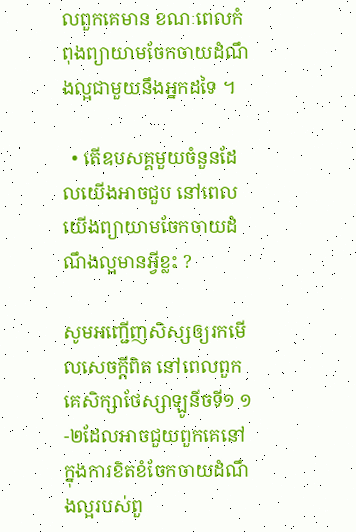លពួកគេមាន ខណៈពេលកំពុងព្យាយាមចែកចាយដំណឹងល្អជាមួយនឹងអ្នកដទៃ ។

  • តើឧបសគ្គមួយចំនួនដែលយើងអាចជួប នៅពេលយើងព្យាយាមចែកចាយដំណឹងល្អមានអ្វីខ្លះ ?

សូមអញ្ជើញសិស្សឲ្យរកមើលសេចក្ដីពិត នៅពេលពួកគេសិក្សាថែស្សាឡូនីចទី១ ១-២ដែលអាចជួយពួកគេនៅក្នុងការខិតខំចែកចាយដំណឹងល្អរបស់ពួ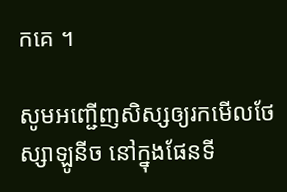កគេ ។

សូមអញ្ជើញសិស្សឲ្យរកមើលថែស្សាឡូនីច នៅក្នុងផែនទី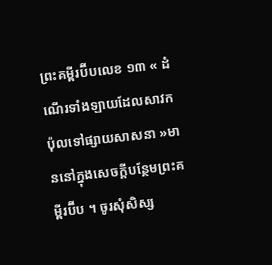ព្រះគម្ពីរប៊ីបលេខ ១៣ « ដំណើរទាំងឡាយដែលសាវកប៉ុលទៅផ្សាយសាសនា »មាននៅក្នុងសេចក្ដីបន្ថែមព្រះគម្ពីរប៊ីប ។ ចូរសុំសិស្ស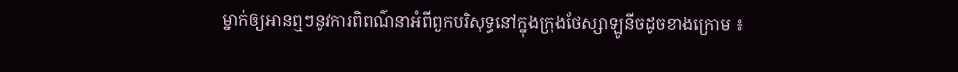ម្នាក់ឲ្យអានឮៗនូវការពិពណ៌នាអំពីពួកបរិសុទ្ធនៅក្នុងក្រុងថែស្សាឡូនីចដូចខាងក្រោម ៖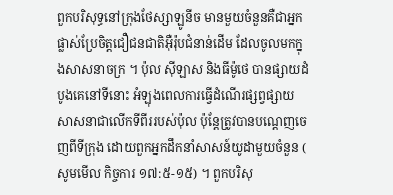ពួកបរិសុទ្ធនៅក្រុងថែស្សាឡូនីច មានមួយចំនួនគឺជាអ្នកផ្លាស់ប្រែចិត្តជឿជនជាតិអ៊ឺរ៉ុបជំនាន់ដើម ដែលចូលមកក្នុងសាសនាចក្រ ។ ប៉ុល ស៊ីឡាស និងធីម៉ូថេ បានផ្សាយដំបូងគេនៅទីនោះ អំឡុងពេលការធ្វើដំណើរផ្សព្វផ្សាយសាសនាជាលើកទីពីររបស់ប៉ុល ប៉ុន្ដែត្រូវបានបណ្ដេញចេញពីទីក្រុង ដោយពួកអ្នកដឹកនាំសាសន៍យូដាមួយចំនួន ( សូមមើល កិច្ចការ ១៧:៥-១៥) ។ ពួកបរិសុ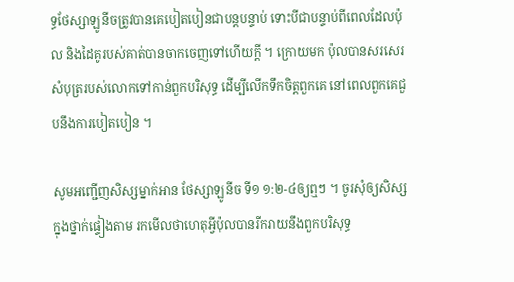ទ្ធថែស្សាឡូនីចត្រូវបានគេបៀតបៀនជាបន្ដបន្ទាប់ ទោះបីជាបន្ទាប់ពីពេលដែលប៉ុល និងដៃគូរបស់គាត់បានចាកចេញទៅហើយក្ដី ។ ក្រោយមក ប៉ុលបានសរសេរសំបុត្ររបស់លោកទៅកាន់ពួកបរិសុទ្ធ ដើម្បីលើកទឹកចិត្តពួកគេ នៅពេលពួកគេជួបនឹងការបៀតបៀន ។

សូមអញ្ជើញសិស្សម្នាក់អាន ថែស្សាឡូនីច ទី១ ១:២-៤ឲ្យឮៗ ។ ចូរសុំឲ្យសិស្សក្នុងថ្នាក់ផ្ទៀងតាម រកមើលថាហេតុអ្វីប៉ុលបានរីករាយនឹងពួកបរិសុទ្ធ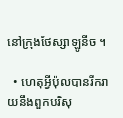នៅក្រុងថែស្សាឡូនីច ។

  • ហេតុអ្វីប៉ុលបានរីករាយនឹងពួកបរិសុ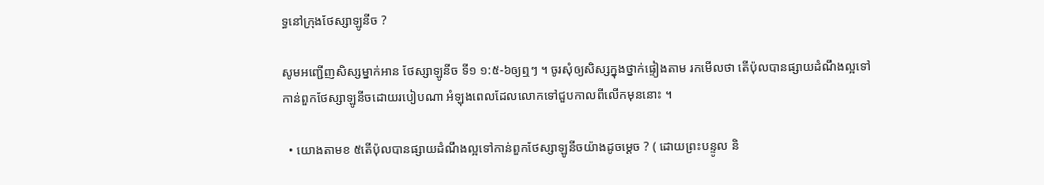ទ្ធនៅក្រុងថែស្សាឡូនីច ?

សូមអញ្ជើញសិស្សម្នាក់អាន ថែស្សាឡូនីច ទី១ ១:៥-៦ឲ្យឮៗ ។ ចូរសុំឲ្យសិស្សក្នុងថ្នាក់ផ្ទៀងតាម រកមើលថា តើប៉ុលបានផ្សាយដំណឹងល្អទៅកាន់ពួកថែស្សាឡូនីចដោយរបៀបណា អំឡុងពេលដែលលោកទៅជួបកាលពីលើកមុននោះ ។

  • យោងតាមខ ៥តើប៉ុលបានផ្សាយដំណឹងល្អទៅកាន់ពួកថែស្សាឡូនីចយ៉ាងដូចម្ដេច ? ( ដោយព្រះបន្ទូល និ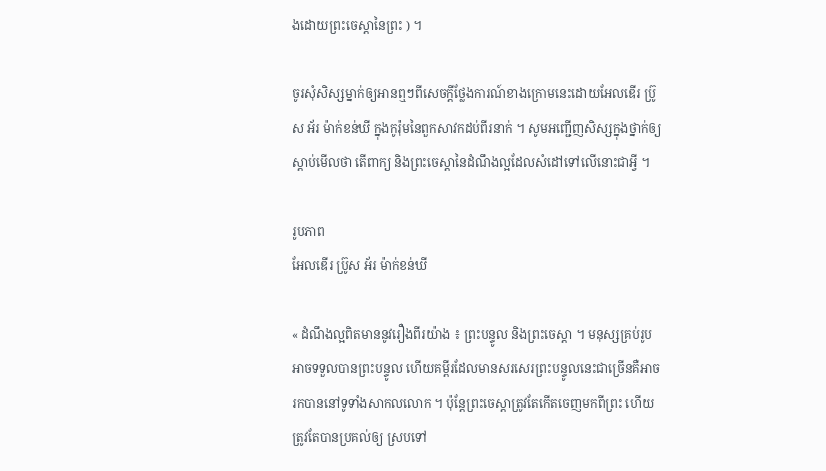ងដោយព្រះចេស្ដានៃព្រះ ) ។

ចូរសុំសិស្សម្នាក់ឲ្យអានឮៗពីសេចក្ដីថ្លែងការណ៍ខាងក្រោមនេះដោយអែលឌើរ ប្រ៊ូស អ័រ ម៉ាក់ខន់ឃី ក្នុងកូរ៉ុមនៃពួកសាវកដប់ពីរនាក់ ។ សូមអញ្ជើញសិស្សក្នុងថ្នាក់ឲ្យស្ដាប់មើលថា តើពាក្យ និងព្រះចេស្ដានៃដំណឹងល្អដែលសំដៅទៅលើនោះជាអ្វី ។

រូបភាព
អែលឌើរ ប្រ៊ូស អ័រ ម៉ាក់ខន់ឃី

« ដំណឹងល្អពិតមាននូវរឿងពីរយ៉ាង ៖ ព្រះបន្ទូល និងព្រះចេស្ដា ។ មនុស្សគ្រប់រូបអាចទទួលបានព្រះបន្ទូល ហើយគម្ពីរដែលមានសរសេរព្រះបន្ទូលនេះជាច្រើនគឺអាចរកបាននៅទូទាំងសាកលលោក ។ ប៉ុន្ដែព្រះចេស្ដាត្រូវតែកើតចេញមកពីព្រះ ហើយត្រូវតែបានប្រគល់ឲ្យ ស្របទៅ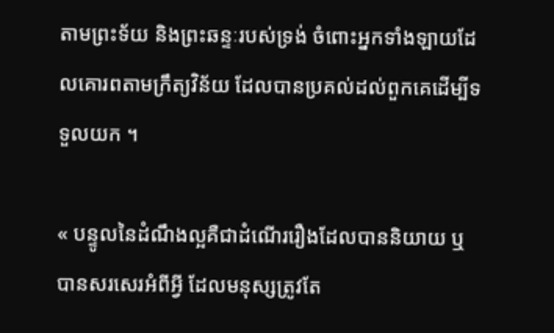តាមព្រះទ័យ និងព្រះឆន្ទៈរបស់ទ្រង់ ចំពោះអ្នកទាំងឡាយដែលគោរពតាមក្រឹត្យវិន័យ ដែលបានប្រគល់ដល់ពួកគេដើម្បីទទួលយក ។

« បន្ទូលនៃដំណឹងល្អគឺជាដំណើររឿងដែលបាននិយាយ ឬបានសរសេរអំពីអ្វី ដែលមនុស្សត្រូវតែ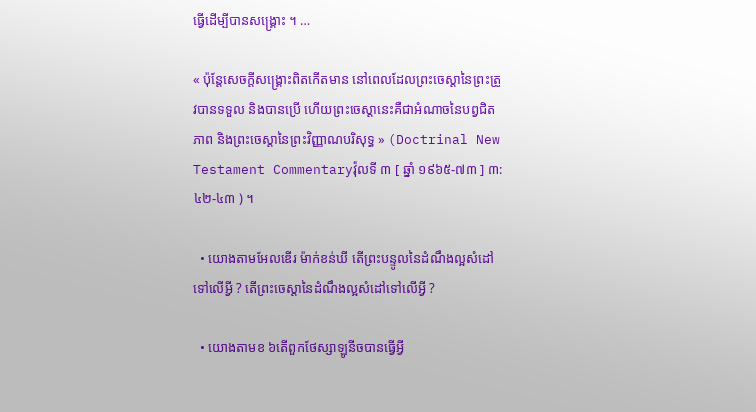ធ្វើដើម្បីបានសង្គ្រោះ ។ …

« ប៉ុន្តែសេចក្ដីសង្គ្រោះពិតកើតមាន នៅពេលដែលព្រះចេស្ដានៃព្រះត្រូវបានទទួល និងបានប្រើ ហើយព្រះចេស្ដានេះគឺជាអំណាចនៃបព្វជិតភាព និងព្រះចេស្ដានៃព្រះវិញ្ញាណបរិសុទ្ធ » (Doctrinal New Testament Commentaryវ៉ុលទី ៣ [ ឆ្នាំ ១៩៦៥-៧៣ ] ៣:៤២-៤៣ ) ។

  • យោងតាមអែលឌើរ ម៉ាក់ខន់ឃី តើព្រះបន្ទូលនៃដំណឹងល្អសំដៅទៅលើអ្វី ? តើព្រះចេស្ដានៃដំណឹងល្អសំដៅទៅលើអ្វី ?

  • យោងតាមខ ៦តើពួកថែស្សាឡូនីចបានធ្វើអ្វី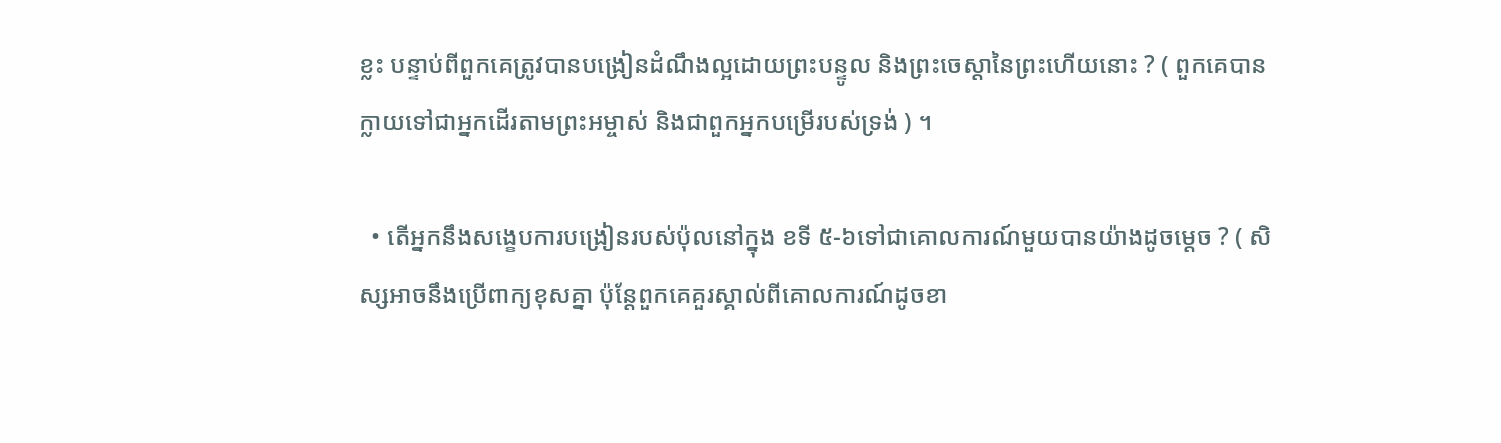ខ្លះ បន្ទាប់ពីពួកគេត្រូវបានបង្រៀនដំណឹងល្អដោយព្រះបន្ទូល និងព្រះចេស្ដានៃព្រះហើយនោះ ? ( ពួកគេបានក្លាយទៅជាអ្នកដើរតាមព្រះអម្ចាស់ និងជាពួកអ្នកបម្រើរបស់ទ្រង់ ) ។

  • តើអ្នកនឹងសង្ខេបការបង្រៀនរបស់ប៉ុលនៅក្នុង ខទី ៥-៦ទៅជាគោលការណ៍មួយបានយ៉ាងដូចម្ដេច ? ( សិស្សអាចនឹងប្រើពាក្យខុសគ្នា ប៉ុន្តែពួកគេគួរស្គាល់ពីគោលការណ៍ដូចខា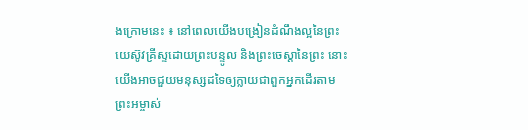ងក្រោមនេះ ៖ នៅពេលយើងបង្រៀនដំណឹងល្អនៃព្រះយេស៊ូវគ្រីស្ទដោយព្រះបន្ទូល និងព្រះចេស្ដានៃព្រះ នោះយើងអាចជួយមនុស្សដទៃឲ្យក្លាយជាពួកអ្នកដើរតាមព្រះអម្ចាស់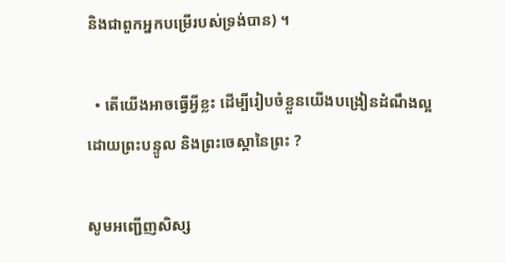និងជាពួកអ្នកបម្រើរបស់ទ្រង់បាន) ។

  • តើយើងអាចធ្វើអ្វីខ្លះ ដើម្បីរៀបចំខ្លួនយើងបង្រៀនដំណឹងល្អដោយព្រះបន្ទូល និងព្រះចេស្ដានៃព្រះ ?

សូមអញ្ជើញសិស្ស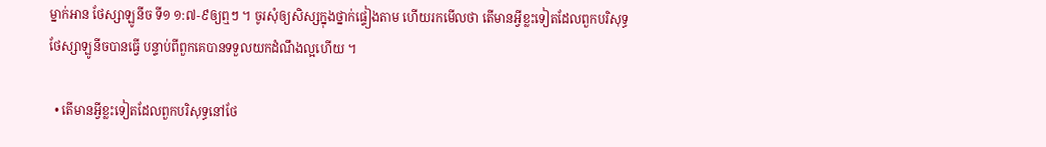ម្នាក់អាន ថែស្សាឡូនីច ទី១ ១:៧-៩ឲ្យឮៗ ។ ចូរសុំឲ្យសិស្សក្នុងថ្នាក់ផ្ទៀងតាម ហើយរកមើលថា តើមានអ្វីខ្លះទៀតដែលពួកបរិសុទ្ធថែស្សាឡូនីចបានធ្វើ បន្ទាប់ពីពួកគេបានទទួលយកដំណឹងល្អហើយ ។

  • តើមានអ្វីខ្លះទៀតដែលពួកបរិសុទ្ធនៅថែ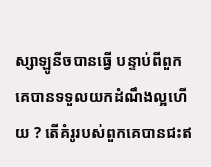ស្សាឡូនីចបានធ្វើ បន្ទាប់ពីពួកគេបានទទួលយកដំណឹងល្អហើយ ? តើគំរូរបស់ពួកគេបានជះឥ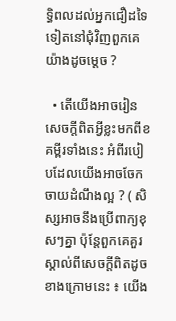ទ្ធិពលដល់អ្នកជឿដទៃទៀតនៅជុំវិញពួកគេយ៉ាងដូចម្ដេច ?

  • តើយើងអាចរៀនសេចក្ដីពិតអ្វីខ្លះមកពីខគម្ពីរទាំងនេះ អំពីរបៀបដែលយើងអាចចែកចាយដំណឹងល្អ ? ( សិស្សអាចនឹងប្រើពាក្យខុសៗគ្នា ប៉ុន្តែពួកគេគួរស្គាល់ពីសេចក្ដីពិតដូចខាងក្រោមនេះ ៖ យើង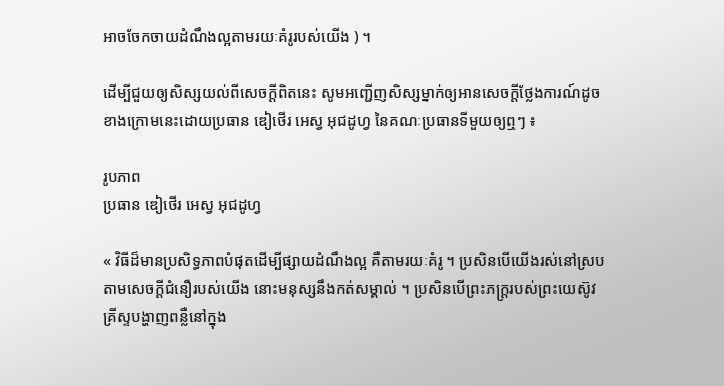អាចចែកចាយដំណឹងល្អតាមរយៈគំរូរបស់យើង ) ។

ដើម្បីជួយឲ្យសិស្សយល់ពីសេចក្ដីពិតនេះ សូមអញ្ជើញសិស្សម្នាក់ឲ្យអានសេចក្ដីថ្លែងការណ៍ដូចខាងក្រោមនេះដោយប្រធាន ឌៀថើរ អេស្វ អុជដូហ្វ នៃគណៈប្រធានទីមួយឲ្យឮៗ ៖

រូបភាព
ប្រធាន ឌៀថើរ អេស្វ អុជដូហ្វ

« វិធីដ៏មានប្រសិទ្ធភាពបំផុតដើម្បីផ្សាយដំណឹងល្អ គឺតាមរយៈគំរូ ។ ប្រសិនបើយើងរស់នៅស្របតាមសេចក្ដីជំនឿរបស់យើង នោះមនុស្សនឹងកត់សម្គាល់ ។ ប្រសិនបើព្រះភក្រ្ដរបស់ព្រះយេស៊ូវគ្រីស្ទបង្ហាញពន្លឺនៅក្នុង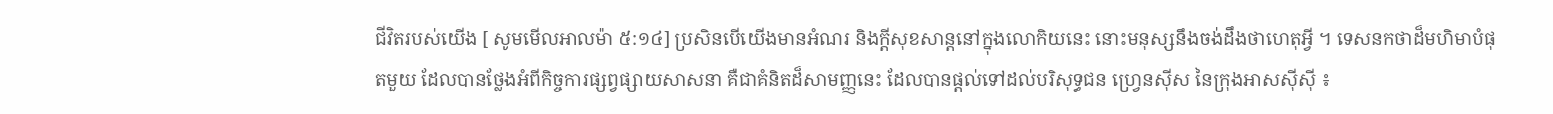ជីវិតរបស់យើង [ សូមមើលអាលម៉ា ៥:១៤] ប្រសិនបើយើងមានអំណរ និងក្តីសុខសាន្ដនៅក្នុងលោកិយនេះ នោះមនុស្សនឹងចង់ដឹងថាហេតុអ្វី ។ ទេសនកថាដ៏មហិមាបំផុតមួយ ដែលបានថ្លែងអំពីកិច្ចការផ្សព្វផ្សាយសាសនា គឺជាគំនិតដ៏សាមញ្ញនេះ ដែលបានផ្ដល់ទៅដល់បរិសុទ្ធជន ហ្វ្រេនស៊ីស នៃក្រុងអាសស៊ីស៊ី ៖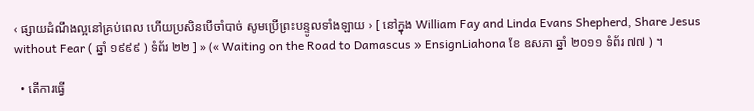‹ ផ្សាយដំណឹងល្អនៅគ្រប់ពេល ហើយប្រសិនបើចាំបាច់ សូមប្រើព្រះបន្ទូលទាំងឡាយ › [ នៅក្នុង William Fay and Linda Evans Shepherd, Share Jesus without Fear ( ឆ្នាំ ១៩៩៩ ) ទំព័រ ២២ ] » (« Waiting on the Road to Damascus » EnsignLiahona ខែ ឧសភា ឆ្នាំ ២០១១ ទំព័រ ៧៧ ) ។

  • តើការធ្វើ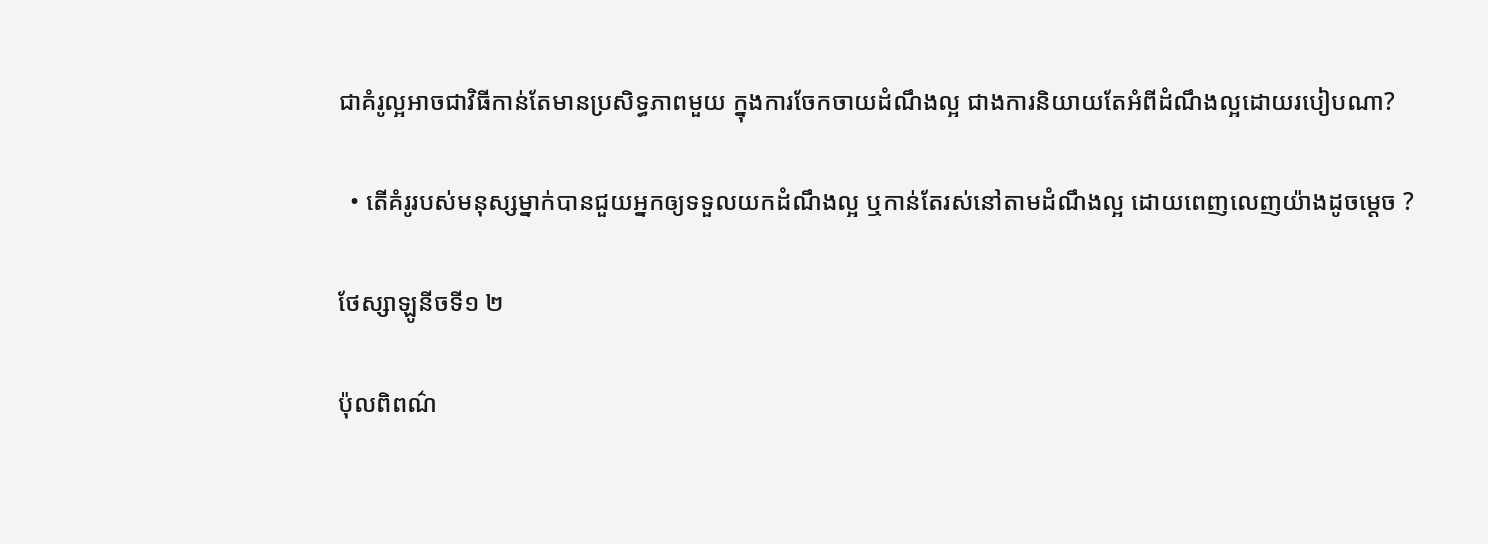ជាគំរូល្អអាចជាវិធីកាន់តែមានប្រសិទ្ធភាពមួយ ក្នុងការចែកចាយដំណឹងល្អ ជាងការនិយាយតែអំពីដំណឹងល្អដោយរបៀបណា?

  • តើគំរូរបស់មនុស្សម្នាក់បានជួយអ្នកឲ្យទទួលយកដំណឹងល្អ ឬកាន់តែរស់នៅតាមដំណឹងល្អ ដោយពេញលេញយ៉ាងដូចម្ដេច ?

ថែស្សាឡូនីចទី១ ២

ប៉ុលពិពណ៌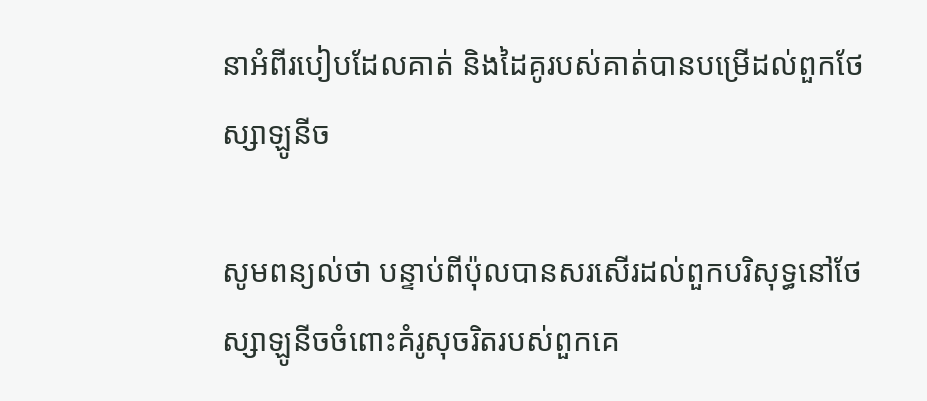នាអំពីរបៀបដែលគាត់ និងដៃគូរបស់គាត់បានបម្រើដល់ពួកថែស្សាឡូនីច

សូមពន្យល់ថា បន្ទាប់ពីប៉ុលបានសរសើរដល់ពួកបរិសុទ្ធនៅថែស្សាឡូនីចចំពោះគំរូសុចរិតរបស់ពួកគេ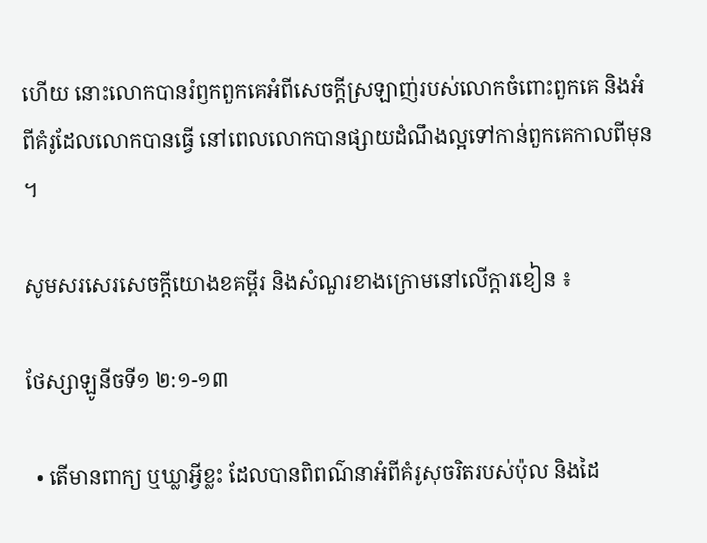ហើយ នោះលោកបានរំឭកពួកគេអំពីសេចក្ដីស្រឡាញ់របស់លោកចំពោះពួកគេ និងអំពីគំរូដែលលោកបានធ្វើ នៅពេលលោកបានផ្សាយដំណឹងល្អទៅកាន់ពួកគេកាលពីមុន ។

សូមសរសេរសេចក្ដីយោងខគម្ពីរ និងសំណួរខាងក្រោមនៅលើក្ដារខៀន ៖

ថែស្សាឡូនីចទី១ ២:១-១៣

  • តើមានពាក្យ ឬឃ្លាអ្វីខ្លះ ដែលបានពិពណ៌នាអំពីគំរូសុចរិតរបស់ប៉ុល និងដៃ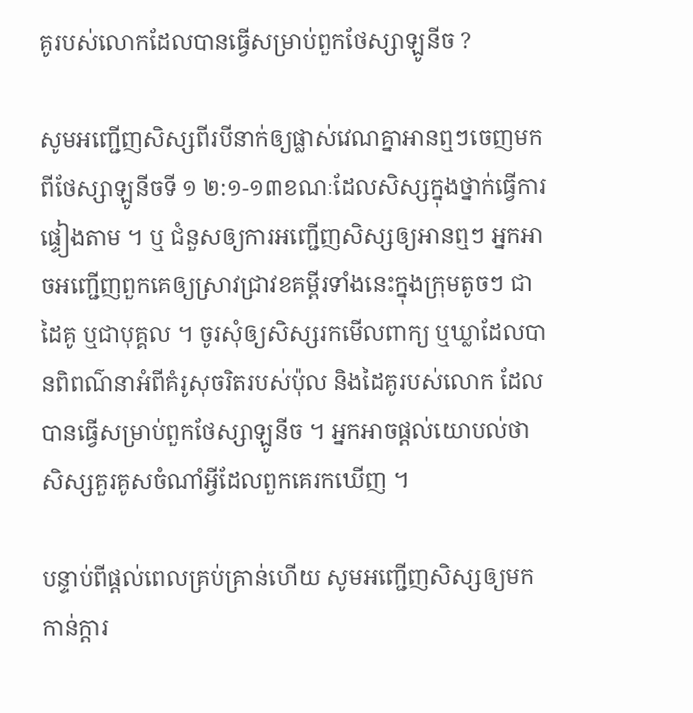គូរបស់លោកដែលបានធ្វើសម្រាប់ពួកថែស្សាឡូនីច ?

សូមអញ្ជើញសិស្សពីរបីនាក់ឲ្យផ្លាស់វេណគ្នាអានឮៗចេញមកពីថែស្សាឡូនីចទី ១ ២:១-១៣ខណៈដែលសិស្សក្នុងថ្នាក់ធ្វើការផ្ទៀងតាម ។ ឬ ជំនួសឲ្យការអញ្ជើញសិស្សឲ្យអានឮៗ អ្នកអាចអញ្ជើញពួកគេឲ្យស្រាវជ្រាវខគម្ពីរទាំងនេះក្នុងក្រុមតូចៗ ជាដៃគូ ឬជាបុគ្គល ។ ចូរសុំឲ្យសិស្សរកមើលពាក្យ ឬឃ្លាដែលបានពិពណ៌នាអំពីគំរូសុចរិតរបស់ប៉ុល និងដៃគូរបស់លោក ដែលបានធ្វើសម្រាប់ពួកថែស្សាឡូនីច ។ អ្នកអាចផ្ដល់យោបល់ថា សិស្សគួរគូសចំណាំអ្វីដែលពួកគេរកឃើញ ។

បន្ទាប់ពីផ្ដល់ពេលគ្រប់គ្រាន់ហើយ សូមអញ្ជើញសិស្សឲ្យមកកាន់ក្ដារ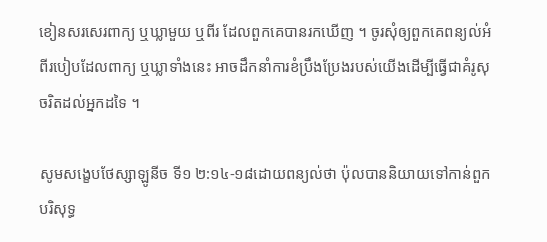ខៀនសរសេរពាក្យ ឬឃ្លាមួយ ឬពីរ ដែលពួកគេបានរកឃើញ ។ ចូរសុំឲ្យពួកគេពន្យល់អំពីរបៀបដែលពាក្យ ឬឃ្លាទាំងនេះ អាចដឹកនាំការខំប្រឹងប្រែងរបស់យើងដើម្បីធ្វើជាគំរូសុចរិតដល់អ្នកដទៃ ។

សូមសង្ខេបថែស្សាឡូនីច ទី១ ២:១៤-១៨ដោយពន្យល់ថា ប៉ុលបាននិយាយទៅកាន់ពួកបរិសុទ្ធ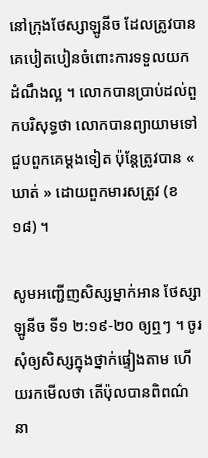នៅក្រុងថែស្សាឡូនីច ដែលត្រូវបានគេបៀតបៀនចំពោះការទទួលយកដំណឹងល្អ ។ លោកបានប្រាប់ដល់ពួកបរិសុទ្ធថា លោកបានព្យាយាមទៅជួបពួកគេម្ដងទៀត ប៉ុន្តែត្រូវបាន « ឃាត់ » ដោយពួកមារសត្រូវ (ខ ១៨) ។

សូមអញ្ជើញសិស្សម្នាក់អាន ថែស្សាឡូនីច ទី១ ២:១៩-២០ ឲ្យឮៗ ។ ចូរសុំឲ្យសិស្សក្នុងថ្នាក់ផ្ទៀងតាម ហើយរកមើលថា តើប៉ុលបានពិពណ៌នា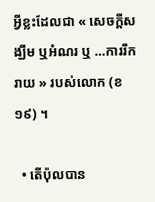អ្វីខ្លះដែលជា « សេចក្ដីសង្ឃឹម ឬអំណរ ឬ …ការរីករាយ » របស់លោក (ខ ១៩) ។

  • តើប៉ុលបាន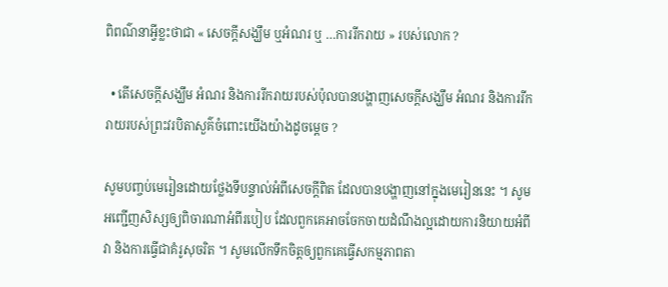ពិពណ៌នាអ្វីខ្លះថាជា « សេចក្ដីសង្ឃឹម ឬអំណរ ឬ …ការរីករាយ » របស់លោក ?

  • តើសេចក្ដីសង្ឃឹម អំណរ និងការរីករាយរបស់ប៉ុលបានបង្ហាញសេចក្ដីសង្ឃឹម អំណរ និងការរីករាយរបស់ព្រះវរបិតាសួគ៌ចំពោះយើងយ៉ាងដូចម្ដេច ?

សូមបញ្ចប់មេរៀនដោយថ្លែងទីបន្ទាល់អំពីសេចក្ដីពិត ដែលបានបង្ហាញនៅក្នុងមេរៀននេះ ។ សូមអញ្ជើញសិស្សឲ្យពិចារណាអំពីរបៀប ដែលពួកគេអាចចែកចាយដំណឹងល្អដោយការនិយាយអំពីវា និងការធ្វើជាគំរូសុចរិត ។ សូមលើកទឹកចិត្តឲ្យពួកគេធ្វើសកម្មភាពតា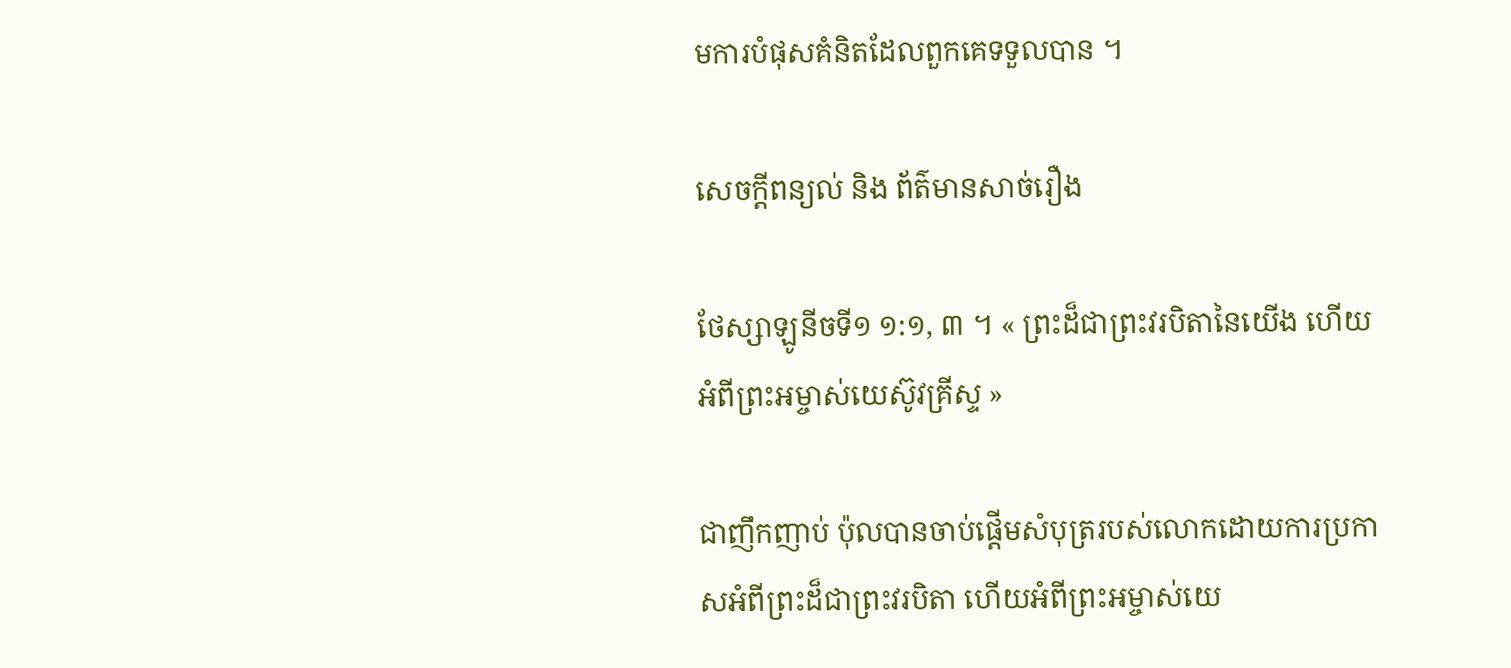មការបំផុសគំនិតដែលពួកគេទទួលបាន ។

សេចក្តីពន្យល់ និង ព័ត៌មានសាច់រឿង

ថែស្សាឡូនីចទី១ ១:១, ៣ ។ « ព្រះដ៏ជាព្រះវរបិតានៃយើង ហើយអំពីព្រះអម្ចាស់យេស៊ូវគ្រីស្ទ »

ជាញឹកញាប់ ប៉ុលបានចាប់ផ្ដើមសំបុត្ររបស់លោកដោយការប្រកាសអំពីព្រះដ៏ជាព្រះវរបិតា ហើយអំពីព្រះអម្ចាស់យេ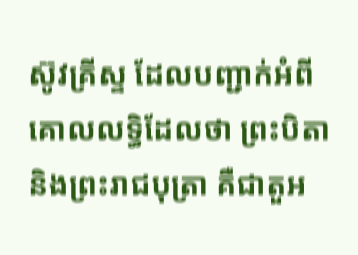ស៊ូវគ្រីស្ទ ដែលបញ្ជាក់អំពីគោលលទ្ធិដែលថា ព្រះបិតា និងព្រះរាជបុត្រា គឺជាតួអ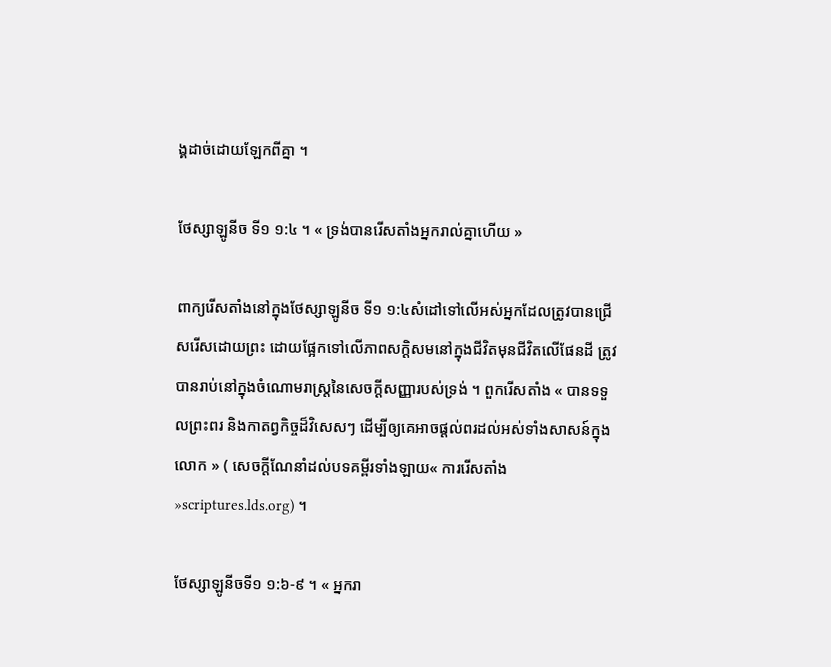ង្គដាច់ដោយឡែកពីគ្នា ។

ថែស្សាឡូនីច ទី១ ១:៤ ។ « ទ្រង់បានរើសតាំងអ្នករាល់គ្នាហើយ »

ពាក្យរើសតាំងនៅក្នុងថែស្សាឡូនីច ទី១ ១:៤សំដៅទៅលើអស់អ្នកដែលត្រូវបានជ្រើសរើសដោយព្រះ ដោយផ្អែកទៅលើភាពសក្ដិសមនៅក្នុងជីវិតមុនជីវិតលើផែនដី ត្រូវបានរាប់នៅក្នុងចំណោមរាស្ត្រនៃសេចក្ដីសញ្ញារបស់ទ្រង់ ។ ពួករើសតាំង « បានទទួលព្រះពរ និងកាតព្វកិច្ចដ៏វិសេសៗ ដើម្បីឲ្យគេអាចផ្ដល់ពរដល់អស់ទាំងសាសន៍ក្នុងលោក » ( សេចក្ដីណែនាំដល់បទគម្ពីរទាំងឡាយ« ការរើសតាំង »scriptures.lds.org) ។

ថែស្សាឡូនីចទី១ ១:៦-៩ ។ « អ្នករា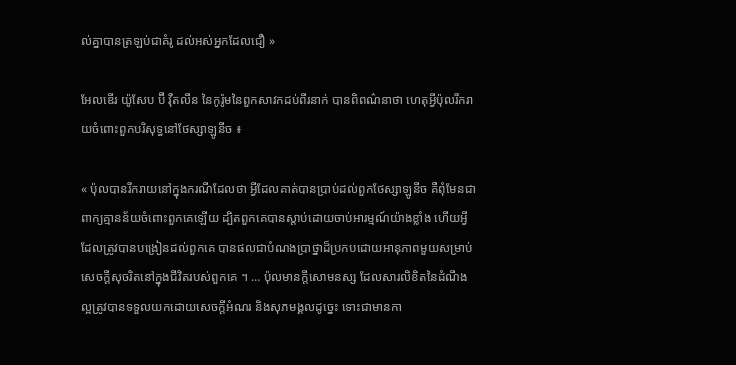ល់គ្នាបានត្រឡប់ជាគំរូ ដល់អស់អ្នកដែលជឿ »

អែលឌើរ យ៉ូសែប ប៊ី វ៉ឺតលីន នៃកូរ៉ូមនៃពួកសាវកដប់ពីរនាក់ បានពិពណ៌នាថា ហេតុអ្វីប៉ុលរីករាយចំពោះពួកបរិសុទ្ធនៅថែស្សាឡូនីច ៖

« ប៉ុលបានរីករាយនៅក្នុងករណីដែលថា អ្វីដែលគាត់បានប្រាប់ដល់ពួកថែស្សាឡូនីច គឺពុំមែនជាពាក្យគ្មានន័យចំពោះពួកគេឡើយ ដ្បិតពួកគេបានស្ដាប់ដោយចាប់អារម្មណ៍យ៉ាងខ្លាំង ហើយអ្វីដែលត្រូវបានបង្រៀនដល់ពួកគេ បានផលជាបំណងប្រាថ្នាដ៏ប្រកបដោយអានុភាពមួយសម្រាប់សេចក្ដីសុចរិតនៅក្នុងជីវិតរបស់ពួកគេ ។ … ប៉ុលមានក្ដីសោមនស្ស ដែលសារលិខិតនៃដំណឹងល្អត្រូវបានទទួលយកដោយសេចក្ដីអំណរ និងសុភមង្គលដូច្នេះ ទោះជាមានកា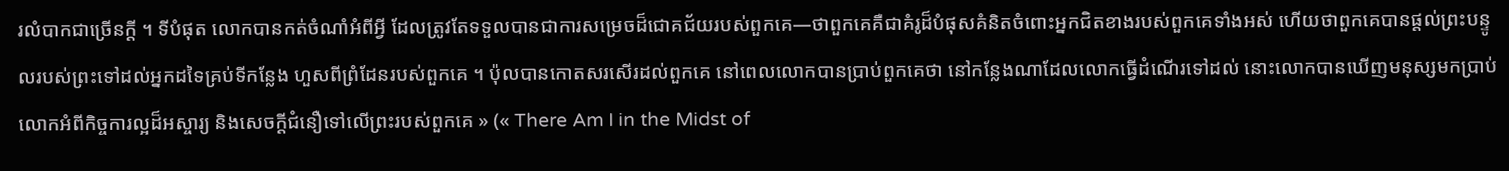រលំបាកជាច្រើនក្ដី ។ ទីបំផុត លោកបានកត់ចំណាំអំពីអ្វី ដែលត្រូវតែទទួលបានជាការសម្រេចដ៏ជោគជ័យរបស់ពួកគេ—ថាពួកគេគឺជាគំរូដ៏បំផុសគំនិតចំពោះអ្នកជិតខាងរបស់ពួកគេទាំងអស់ ហើយថាពួកគេបានផ្ដល់ព្រះបន្ទូលរបស់ព្រះទៅដល់អ្នកដទៃគ្រប់ទីកន្លែង ហួសពីព្រំដែនរបស់ពួកគេ ។ ប៉ុលបានកោតសរសើរដល់ពួកគេ នៅពេលលោកបានប្រាប់ពួកគេថា នៅកន្លែងណាដែលលោកធ្វើដំណើរទៅដល់ នោះលោកបានឃើញមនុស្សមកប្រាប់លោកអំពីកិច្ចការល្អដ៏អស្ចារ្យ និងសេចក្ដីជំនឿទៅលើព្រះរបស់ពួកគេ » (« There Am I in the Midst of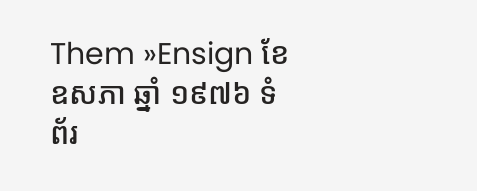Them »Ensign ខែឧសភា ឆ្នាំ ១៩៧៦ ទំព័រ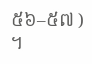៥៦–៥៧ ) ។